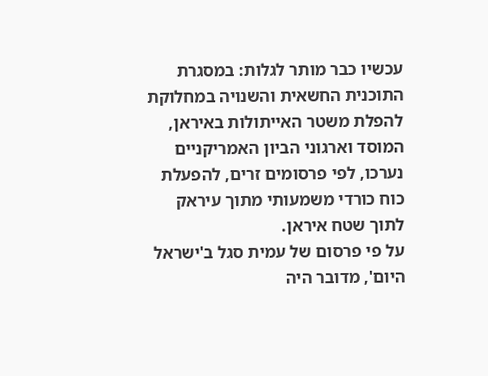עכשיו כבר מותר לגלות: במסגרת התוכנית החשאית והשנויה במחלוקת להפלת משטר האייתולות באיראן, המוסד וארגוני הביון האמריקניים נערכו, לפי פרסומים זרים, להפעלת כוח כורדי משמעותי מתוך עיראק לתוך שטח איראן.
על פי פרסום של עמית סגל ב'ישראל היום', מדובר היה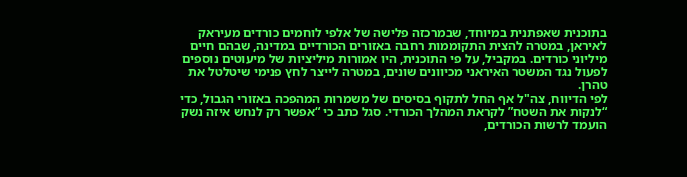בתוכנית שאפתנית במיוחד, שבמרכזה פלישה של אלפי לוחמים כורדים מעיראק לאיראן, במטרה להצית התקוממות רחבה באזורים הכורדיים במדינה, שבהם חיים מיליוני כורדים. במקביל, על פי התוכנית, היו אמורות מיליציות של מיעוטים נוספים לפעול נגד המשטר האיראני מכיוונים שונים, במטרה לייצר לחץ פנימי שיטלטל את טהרן.
לפי הדיווח, צה"ל אף החל לתקוף בסיסים של משמרות המהפכה באזורי הגבול, כדי “לנקות את השטח” לקראת המהלך הכורדי. סגל כתב כי “אפשר רק לנחש איזה נשק הועמד לרשות הכורדים,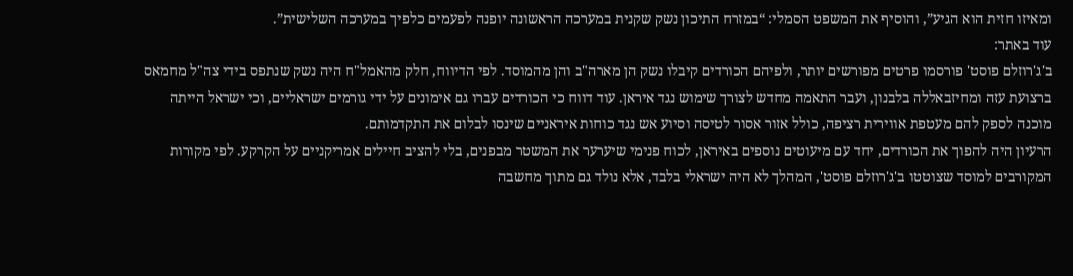ומאיזו חזית הוא הגיע”, והוסיף את המשפט הסמלי: “במזרח התיכון נשק שקנית במערכה הראשונה יופנה לפעמים כלפיך במערכה השלישית”.
עוד באתר:
ב'ג'רוזלם פוסט' פורסמו פרטים מפורשים יותר, ולפיהם הכורדים קיבלו נשק הן מארה"ב והן מהמוסד. לפי הדיווח, חלק מהאמל"ח היה נשק שנתפס בידי צה"ל מחמאס ברצועת עזה ומחיזבאללה בלבנון, ועבר התאמה מחדש לצורך שימוש נגד איראן. עוד דווח כי הכורדים עברו גם אימונים על ידי גורמים ישראליים, וכי ישראל הייתה מוכנה לספק להם מעטפת אווירית רציפה, כולל אזור אסור לטיסה וסיוע אש נגד כוחות איראניים שינסו לבלום את התקדמותם.
הרעיון היה להפוך את הכורדים, יחד עם מיעוטים נוספים באיראן, לכוח פנימי שיערער את המשטר מבפנים, בלי להציב חיילים אמריקניים על הקרקע. לפי מקורות המקורבים למוסד שצוטטו ב'ג'רוזלם פוסט', המהלך לא היה ישראלי בלבד, אלא נולד גם מתוך מחשבה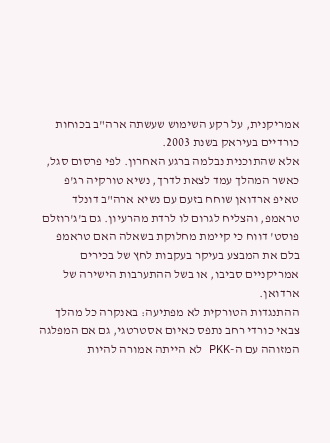אמריקנית, על רקע השימוש שעשתה ארה"ב בכוחות כורדיים בעיראק בשנת 2003.
אלא שהתוכנית נבלמה ברגע האחרון. לפי פרסום סגל, כאשר המהלך עמד לצאת לדרך, נשיא טורקיה רג'פ טאיפ ארדואן שוחח בזעם עם נשיא ארה"ב דונלד טראמפ, והצליח לגרום לו לרדת מהרעיון. גם ב'ג'רוזלם פוסט' דווח כי קיימת מחלוקת בשאלה האם טראמפ בלם את המבצע בעיקר בעקבות לחץ של בכירים אמריקניים סביבו, או בשל ההתערבות הישירה של ארדואן.
ההתנגדות הטורקית לא מפתיעה: באנקרה כל מהלך צבאי כורדי רחב נתפס כאיום אסטרטגי, גם אם המפלגה המזוהה עם ה-PKK לא הייתה אמורה להיות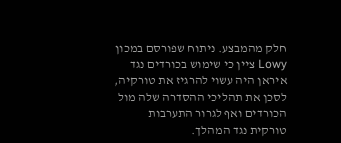חלק מהמבצע. ניתוח שפורסם במכון Lowy ציין כי שימוש בכורדים נגד איראן היה עשוי להרגיז את טורקיה, לסכן את תהליכי ההסדרה שלה מול הכורדים ואף לגרור התערבות טורקית נגד המהלך.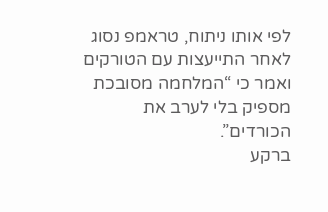לפי אותו ניתוח, טראמפ נסוג לאחר התייעצות עם הטורקים ואמר כי “המלחמה מסובכת מספיק בלי לערב את הכורדים”.
ברקע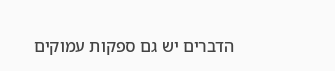הדברים יש גם ספקות עמוקים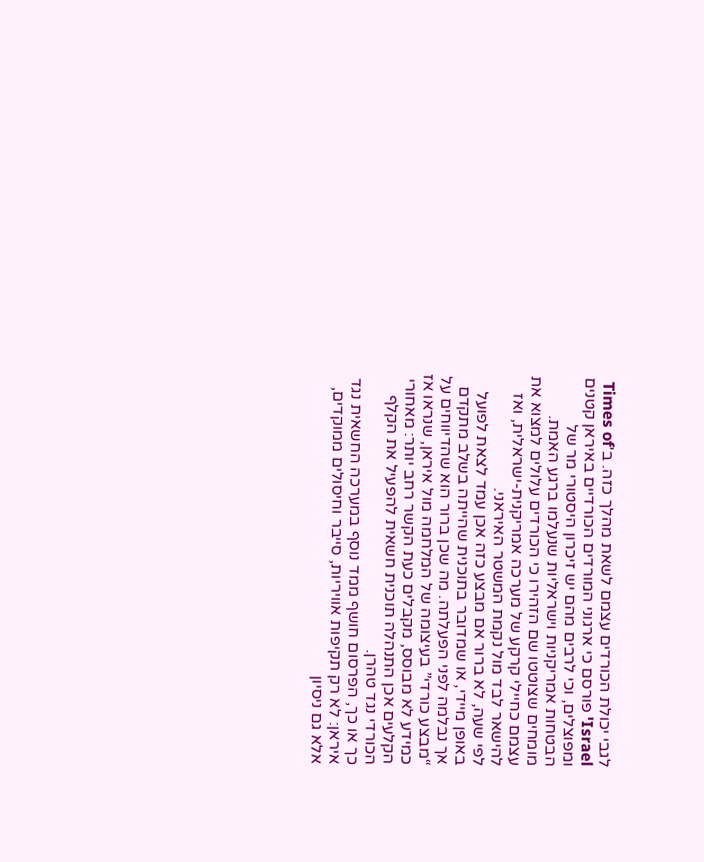לגבי יכולת הכורדים עצמם לשאת מהלך כזה. ב'Times of Israel' פורסם כי ארגוני המורדים הכורדיים באיראן קטנים ומפוצלים, וכי לרבים מהם יש זיכרון היסטורי מר של הבטחות אמריקניות וישראליות שנעלמו ברגע האמת. מומחים שצוטטו שם הזהירו כי הכורדים עלולים למצוא את עצמם כחיילי קרקע של מערכה אמריקנית-ישראלית, ואז להישאר לבד מול נקמת המשטר האיראני.
לפי שעה, לא ברור אם מבצע כזה אכן עמד לצאת לפועל באופן מיידי, או שמדובר בתוכנית שהייתה בשלב מתקדם אך נבלמה לפני הפעלתה. מה שכן ברור הוא שהדיווחים על “מבצע כורדי” בעיצומה של המלחמה מול איראן, שנראו אז כמידע לא מבוסס, מקבלים כעת הקשר רחב יותר: מאחורי הקלעים אכן התנהלה תוכנית חשאית להפעיל את הקלף הכורדי נגד טהרן.
כך או כך, הפרסום חושף ממד נוסף במערכה החשאית נגד איראן: לא רק תקיפות אוויריות, סייבר וחיסולים ממוקדים, אלא גם ניסיון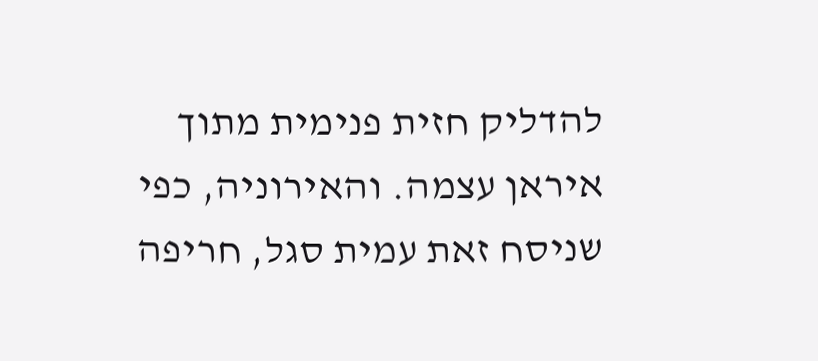להדליק חזית פנימית מתוך איראן עצמה. והאירוניה, כפי שניסח זאת עמית סגל, חריפה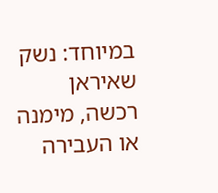במיוחד: נשק שאיראן רכשה, מימנה או העבירה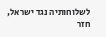לשלוחותיה נגד ישראל, חזר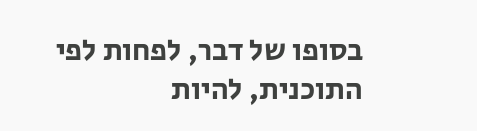בסופו של דבר, לפחות לפי התוכנית, להיות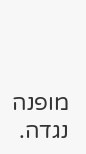מופנה נגדה.